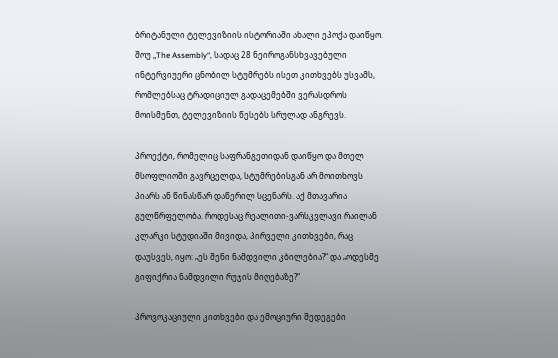ბრიტანული ტელევიზიის ისტორიაში ახალი ეპოქა დაიწყო. შოუ „The Assembly“, სადაც 28 ნეიროგანსხვავებული ინტერვიუერი ცნობილ სტუმრებს ისეთ კითხვებს უსვამს, რომლებსაც ტრადიციულ გადაცემებში ვერასდროს მოისმენთ, ტელევიზიის წესებს სრულად ანგრევს.

პროექტი, რომელიც საფრანგეთიდან დაიწყო და მთელ მსოფლიოში გავრცელდა, სტუმრებისგან არ მოითხოვს პიარს ან წინასწარ დაწერილ სცენარს. აქ მთავარია გულწრფელობა. როდესაც რეალითი-ვარსკვლავი რაილან კლარკი სტუდიაში მივიდა, პირველი კითხვები, რაც დაუსვეს, იყო: „ეს შენი ნამდვილი კბილებია?“ და „ოდესმე გიფიქრია ნამდვილი რუჯის მიღებაზე?“

პროვოკაციული კითხვები და ემოციური შედეგები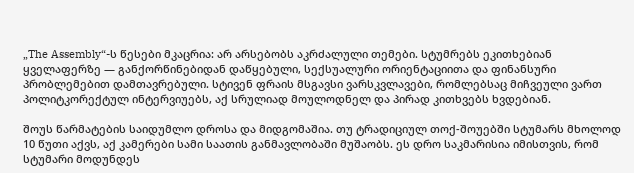„The Assembly“-ს წესები მკაცრია: არ არსებობს აკრძალული თემები. სტუმრებს ეკითხებიან ყველაფერზე — განქორწინებიდან დაწყებული, სექსუალური ორიენტაციითა და ფინანსური პრობლემებით დამთავრებული. სტივენ ფრაის მსგავსი ვარსკვლავები, რომლებსაც მიჩვეული ვართ პოლიტკორექტულ ინტერვიუებს, აქ სრულიად მოულოდნელ და პირად კითხვებს ხვდებიან.

შოუს წარმატების საიდუმლო დროსა და მიდგომაშია. თუ ტრადიციულ თოქ-შოუებში სტუმარს მხოლოდ 10 წუთი აქვს, აქ კამერები სამი საათის განმავლობაში მუშაობს. ეს დრო საკმარისია იმისთვის, რომ სტუმარი მოდუნდეს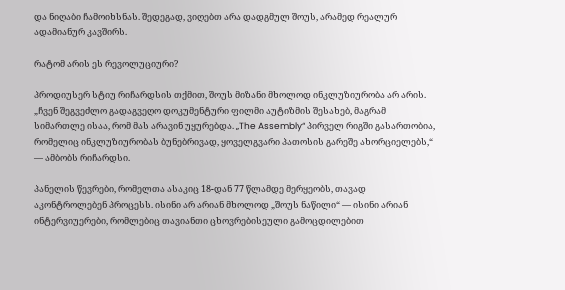და ნიღაბი ჩამოიხსნას. შედეგად, ვიღებთ არა დადგმულ შოუს, არამედ რეალურ ადამიანურ კავშირს.

რატომ არის ეს რევოლუციური?

პროდიუსერ სტიუ რიჩარდსის თქმით, შოუს მიზანი მხოლოდ ინკლუზიურობა არ არის. „ჩვენ შეგვეძლო გადაგვეღო დოკუმენტური ფილმი აუტიზმის შესახებ, მაგრამ სიმართლე ისაა, რომ მას არავინ უყურებდა. „The Assembly“ პირველ რიგში გასართობია, რომელიც ინკლუზიურობას ბუნებრივად, ყოველგვარი პათოსის გარეშე ახორციელებს,“ — ამბობს რიჩარდსი.

პანელის წევრები, რომელთა ასაკიც 18-დან 77 წლამდე მერყეობს, თავად აკონტროლებენ პროცესს. ისინი არ არიან მხოლოდ „შოუს ნაწილი“ — ისინი არიან ინტერვიუერები, რომლებიც თავიანთი ცხოვრებისეული გამოცდილებით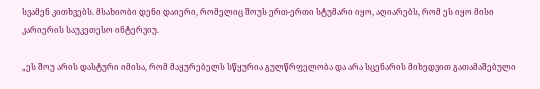სვამენ კითხვებს. მსახიობი დენი დაიერი, რომელიც შოუს ერთ-ერთი სტუმარი იყო, აღიარებს, რომ ეს იყო მისი კარიერის საუკეთესო ინტერვიუ.

„ეს შოუ არის დასტური იმისა, რომ მაყურებელს სწყურია გულწრფელობა და არა სცენარის მიხედვით გათამაშებული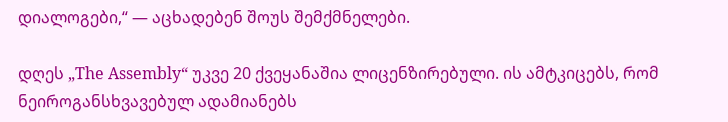დიალოგები,“ — აცხადებენ შოუს შემქმნელები.

დღეს „The Assembly“ უკვე 20 ქვეყანაშია ლიცენზირებული. ის ამტკიცებს, რომ ნეიროგანსხვავებულ ადამიანებს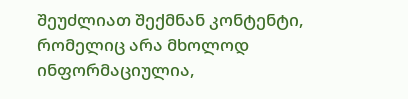შეუძლიათ შექმნან კონტენტი, რომელიც არა მხოლოდ ინფორმაციულია,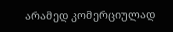არამედ კომერციულად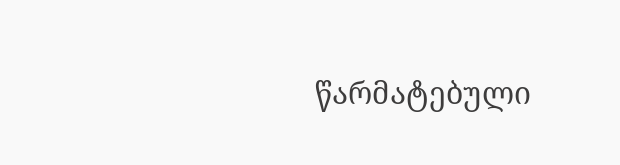წარმატებული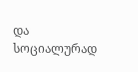და სოციალურად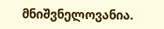მნიშვნელოვანია.